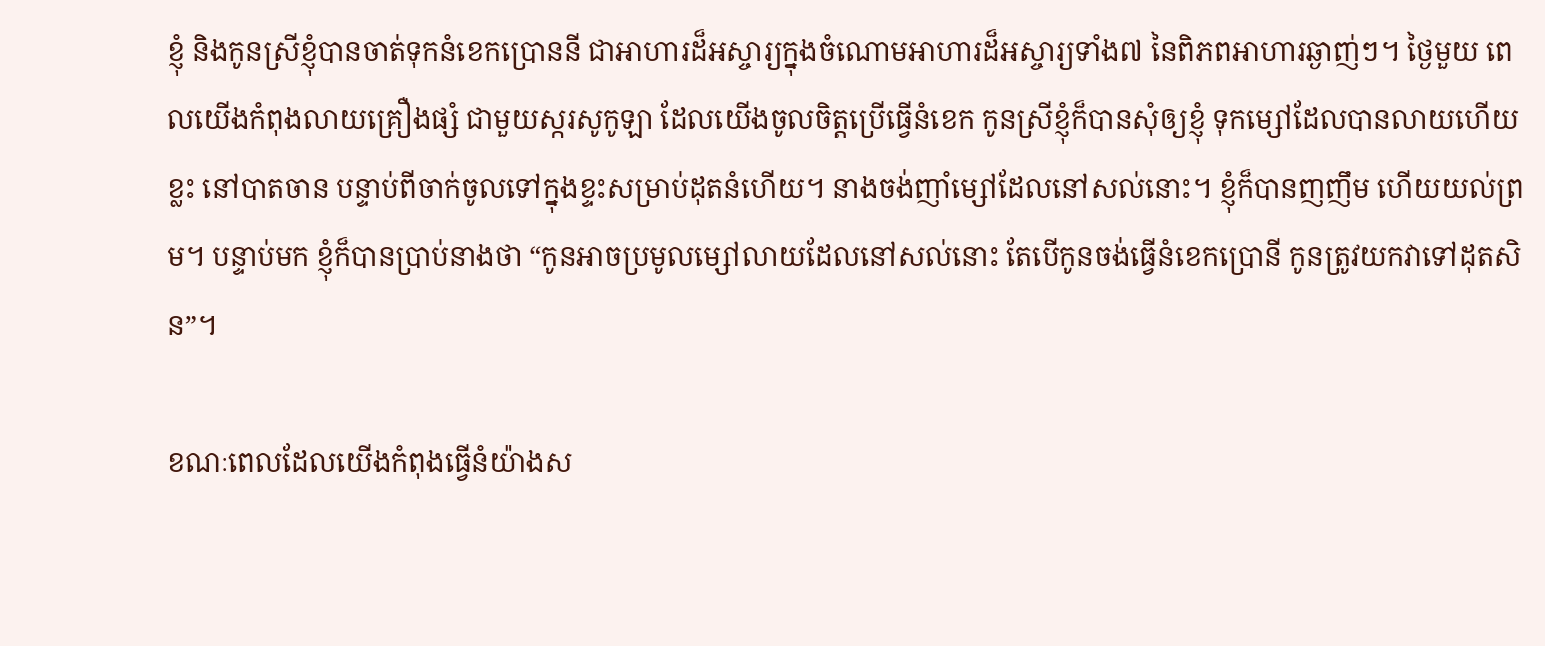ខ្ញុំ និងកូនស្រីខ្ញុំបានចាត់ទុកនំខេកប្រោននី ជាអាហារដ៏អស្ចារ្យក្នុងចំណោមអាហារដ៏អស្ចារ្យទាំង៧ នៃពិភពអាហារឆ្ងាញ់ៗ។ ថ្ងៃមួយ ពេលយើងកំពុងលាយគ្រឿងផ្សំ ជាមួយស្ករសូកូឡា ដែលយើងចូលចិត្តប្រើធ្វើនំខេក កូនស្រីខ្ញុំក៏បានសុំឲ្យខ្ញុំ ទុកម្សៅដែលបានលាយហើយខ្លះ នៅបាតចាន បន្ទាប់ពីចាក់ចូលទៅក្នុងខ្ទះសម្រាប់ដុតនំហើយ។ នាងចង់ញាំម្សៅដែលនៅសល់នោះ។ ខ្ញុំក៏បានញញឹម ហើយយល់ព្រម។ បន្ទាប់មក ខ្ញុំក៏បានប្រាប់នាងថា “កូនអាចប្រមូលម្សៅលាយដែលនៅសល់នោះ តែបើកូនចង់ធ្វើនំខេកប្រោនី កូនត្រូវយកវាទៅដុតសិន”។

ខណៈពេលដែលយើងកំពុងធ្វើនំយ៉ាងស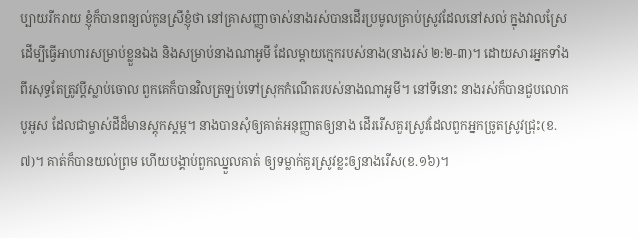ប្បាយរីករាយ ខ្ញុំក៏បានពន្យល់កូនស្រីខ្ញុំថា នៅគ្រាសញ្ញាចាស់នាងរស់បានដើរប្រមូលគ្រាប់ស្រូវដែលនៅសល់ ក្នុងវាលស្រែ ដើម្បីធ្វើអាហារសម្រាប់ខ្លួនឯង និងសម្រាប់នាងណាអូមី ដែលម្តាយក្មេករបស់នាង(នាងរស់ ២:២-៣)។ ដោយសារអ្នកទាំងពីរសុទ្ធតែត្រូវប្តីស្លាប់ចោល ពួកគេក៏បានវិលត្រឡប់ទៅស្រុកកំណើតរបស់នាងណាអូមី។ នៅទីនោះ នាងរស់ក៏បានជួបលោកបូអូស ដែលជាម្ចាស់ដីដ៏មានស្តុកស្តម្ភ។ នាងបានសុំឲ្យគាត់អនុញ្ញាតឲ្យនាង ដើររើសគួរស្រូវដែលពួកអ្នកច្រូតស្រូវជ្រុះ(ខ.៧)។ គាត់ក៏បានយល់ព្រម ហើយបង្គាប់ពួកឈ្នួលគាត់ ឲ្យទម្លាក់គួរស្រូវខ្លះឲ្យនាងរើស(ខ.១៦)។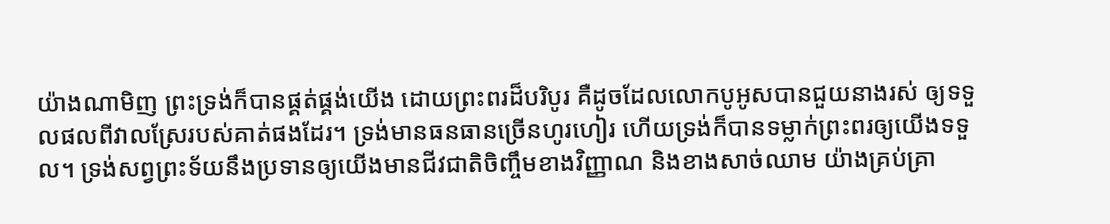យ៉ាងណាមិញ ព្រះទ្រង់ក៏បានផ្គត់ផ្គង់យើង ដោយព្រះពរដ៏បរិបូរ គឺដូចដែលលោកបូអូសបានជួយនាងរស់ ឲ្យទទួលផលពីវាលស្រែរបស់គាត់ផងដែរ។ ទ្រង់មានធនធានច្រើនហូរហៀរ ហើយទ្រង់ក៏បានទម្លាក់ព្រះពរឲ្យយើងទទួល។ ទ្រង់សព្វព្រះទ័យនឹងប្រទានឲ្យយើងមានជីវជាតិចិញ្ចឹមខាងវិញ្ញាណ និងខាងសាច់ឈាម យ៉ាងគ្រប់គ្រា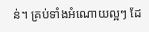ន់។ គ្រប់ទាំងអំណោយល្អៗ ដែ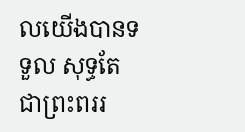លយើងបានទទួល សុទ្ធតែជាព្រះពររ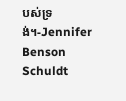បស់ទ្រង់។-Jennifer Benson Schuldt